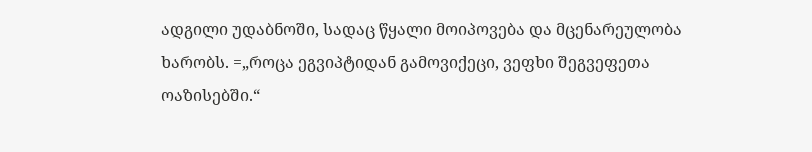ადგილი უდაბნოში, სადაც წყალი მოიპოვება და მცენარეულობა ხარობს. =„როცა ეგვიპტიდან გამოვიქეცი, ვეფხი შეგვეფეთა ოაზისებში.“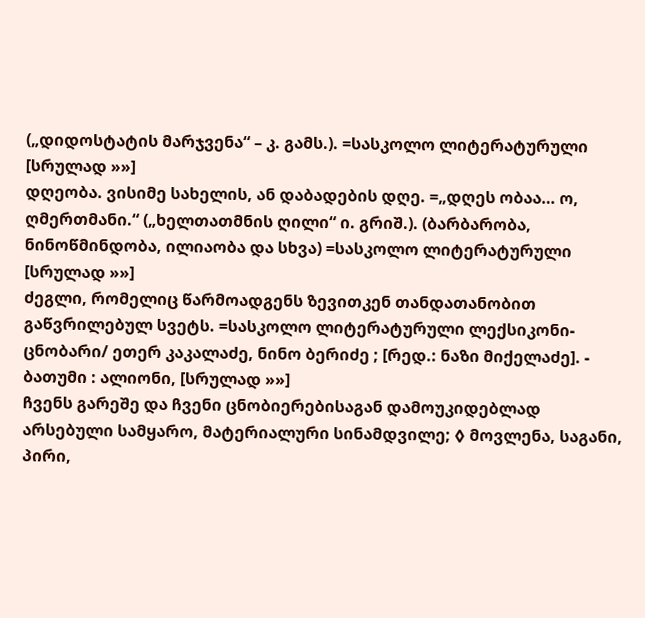(„დიდოსტატის მარჯვენა“ – კ. გამს.). =სასკოლო ლიტერატურული [სრულად »»]
დღეობა. ვისიმე სახელის, ან დაბადების დღე. =„დღეს ობაა… ო, ღმერთმანი.“ („ხელთათმნის ღილი“ ი. გრიშ.). (ბარბარობა, ნინოწმინდობა, ილიაობა და სხვა) =სასკოლო ლიტერატურული [სრულად »»]
ძეგლი, რომელიც წარმოადგენს ზევითკენ თანდათანობით გაწვრილებულ სვეტს. =სასკოლო ლიტერატურული ლექსიკონი-ცნობარი/ ეთერ კაკალაძე, ნინო ბერიძე ; [რედ.: ნაზი მიქელაძე]. - ბათუმი : ალიონი, [სრულად »»]
ჩვენს გარეშე და ჩვენი ცნობიერებისაგან დამოუკიდებლად არსებული სამყარო, მატერიალური სინამდვილე; ◊ მოვლენა, საგანი, პირი,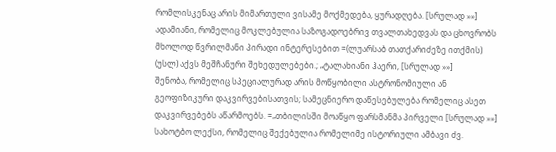რომლისკენაც არის მიმართული ვისამე მოქმედება, ყურადღება. [სრულად »»]
ადამიანი, რომელიც მოკლებულია საზოგადოებრივ თვალთახედვას და ცხოვრობს მხოლოდ წვრილმანი პირადი ინტერესებით =(ლუარსაბ თათქარიძეზე ითქმის) (უსლ) აქვს მეშჩანური შეხედულებები.; „ტალახიანი ჰაერი, [სრულად »»]
შენობა, რომელიც სპეციალურად არის მოწყობილი ასტრონომიული ან გეოფიზიკური დაკვირვებისათვის; სამეცნიერო დაწესებულება რომელიც ასეთ დაკვირვებებს აწარმოებს. =„თბილისში მოაწყო ფარსმანმა პირველი [სრულად »»]
სახოტბო ლექსი, რომელიც შექებულია რომელიმე ისტორიული ამბავი ძვ.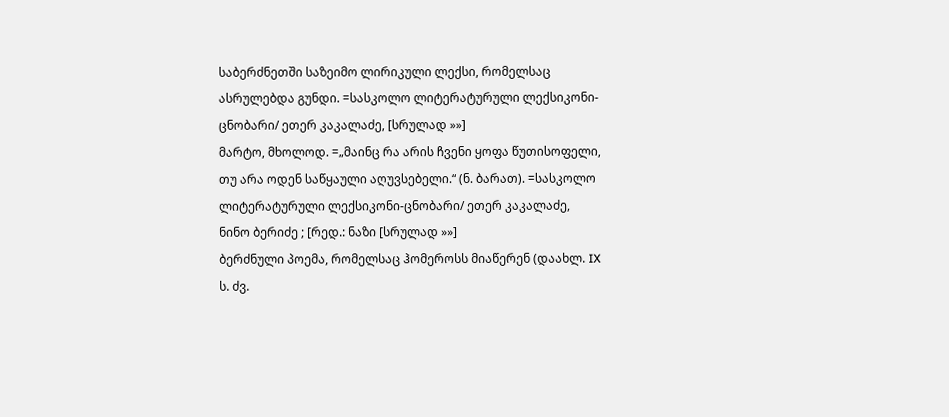საბერძნეთში საზეიმო ლირიკული ლექსი, რომელსაც ასრულებდა გუნდი. =სასკოლო ლიტერატურული ლექსიკონი-ცნობარი/ ეთერ კაკალაძე, [სრულად »»]
მარტო, მხოლოდ. =„მაინც რა არის ჩვენი ყოფა წუთისოფელი, თუ არა ოდენ საწყაული აღუვსებელი.“ (ნ. ბარათ). =სასკოლო ლიტერატურული ლექსიკონი-ცნობარი/ ეთერ კაკალაძე, ნინო ბერიძე ; [რედ.: ნაზი [სრულად »»]
ბერძნული პოემა, რომელსაც ჰომეროსს მიაწერენ (დაახლ. IX ს. ძვ.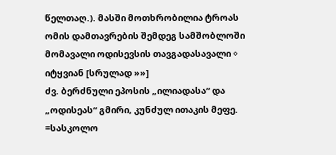წელთაღ.). მასში მოთხრობილია ტროას ომის დამთავრების შემდეგ სამშობლოში მომავალი ოდისევსის თავგადასავალი ◊ იტყვიან [სრულად »»]
ძვ. ბერძნული ეპოსის „ილიადასა“ და „ოდისეას“ გმირი, კუნძულ ითაკის მეფე. =სასკოლო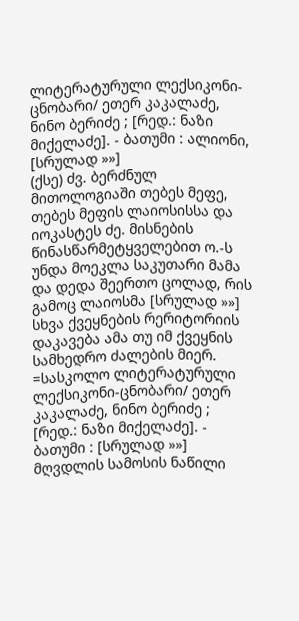ლიტერატურული ლექსიკონი-ცნობარი/ ეთერ კაკალაძე, ნინო ბერიძე ; [რედ.: ნაზი მიქელაძე]. - ბათუმი : ალიონი, [სრულად »»]
(ქსე) ძვ. ბერძნულ მითოლოგიაში თებეს მეფე, თებეს მეფის ლაიოსისსა და იოკასტეს ძე. მისნების წინასწარმეტყველებით ო.-ს უნდა მოეკლა საკუთარი მამა და დედა შეერთო ცოლად, რის გამოც ლაიოსმა [სრულად »»]
სხვა ქვეყნების რერიტორიის დაკავება ამა თუ იმ ქვეყნის სამხედრო ძალების მიერ. =სასკოლო ლიტერატურული ლექსიკონი-ცნობარი/ ეთერ კაკალაძე, ნინო ბერიძე ; [რედ.: ნაზი მიქელაძე]. - ბათუმი : [სრულად »»]
მღვდლის სამოსის ნაწილი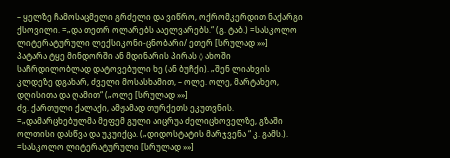– ყელზე ჩამოსაცმელი გრძელი და ვიწრო, ოქრომკერდით ნაქარგი ქსოვილი. =„და თეთრ ოლარებს ააელვარებს.“ (გ. ტაბ.) =სასკოლო ლიტერატურული ლექსიკონი-ცნობარი/ ეთერ [სრულად »»]
პატარა ტყე მინდორში ან მდინარის პირას ◊ ახოში საჩრდილობლად დატოვებული ხე (ან ბუჩქი). „შენ ლიახვის კლდეზე დგახარ, ძველი მოსასხამით, – ოლე. ოლე, მარტახეო, დღისითა და ღამით“ („ოლე [სრულად »»]
ძვ. ქართული ქალაქი, ამჟამად თურქეთს ეკუთვნის. =„დამარცხებულმა მეფემ გული აიცრუა ძელიცხოველზე, გზაში ოლთისი დასწვა და უკუიქცა. („დიდოსტატის მარჯვენა “ კ. გამს.). =სასკოლო ლიტერატურული [სრულად »»]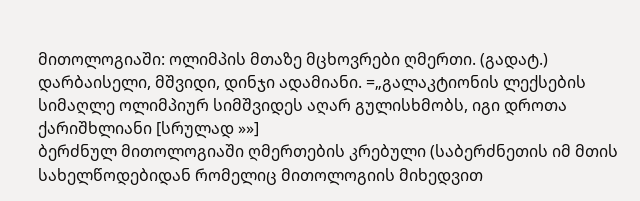მითოლოგიაში: ოლიმპის მთაზე მცხოვრები ღმერთი. (გადატ.) დარბაისელი, მშვიდი, დინჯი ადამიანი. =„გალაკტიონის ლექსების სიმაღლე ოლიმპიურ სიმშვიდეს აღარ გულისხმობს, იგი დროთა ქარიშხლიანი [სრულად »»]
ბერძნულ მითოლოგიაში ღმერთების კრებული (საბერძნეთის იმ მთის სახელწოდებიდან რომელიც მითოლოგიის მიხედვით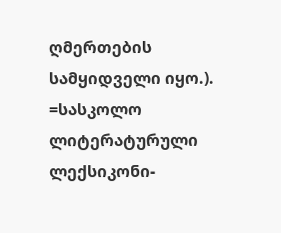ღმერთების სამყიდველი იყო.). =სასკოლო ლიტერატურული ლექსიკონი-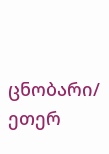ცნობარი/ ეთერ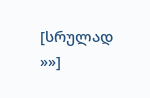[სრულად »»]